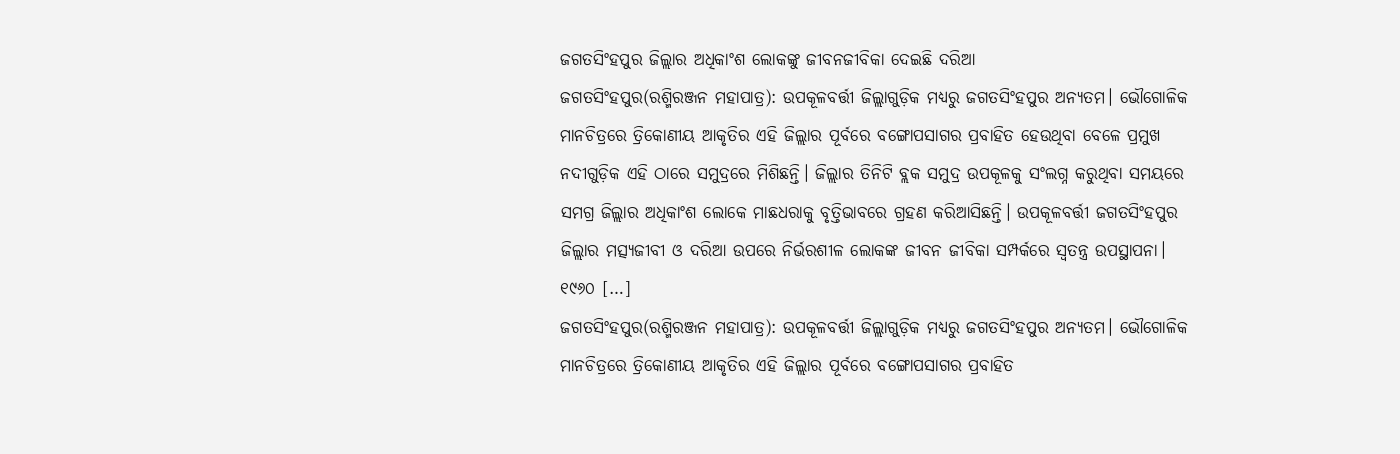ଜଗତସିଂହପୁର ଜିଲ୍ଲାର ଅଧିକାଂଶ ଲୋକଙ୍କୁ ଜୀବନଜୀବିକା ଦେଇଛି ଦରିଆ
ଜଗତସିଂହପୁର(ରଶ୍ମିରଞ୍ଜନ ମହାପାତ୍ର): ଉପକୂଳବର୍ତ୍ତୀ ଜିଲ୍ଲାଗୁଡ଼ିକ ମଧ୍ୟରୁ ଜଗତସିଂହପୁର ଅନ୍ୟତମ। ଭୌଗୋଳିକ ମାନଚିତ୍ରରେ ତ୍ରିକୋଣୀୟ ଆକୃତିର ଏହି ଜିଲ୍ଲାର ପୂର୍ବରେ ବଙ୍ଗୋପସାଗର ପ୍ରବାହିତ ହେଉଥିବା ବେଳେ ପ୍ରମୁଖ ନଦୀଗୁଡ଼ିକ ଏହି ଠାରେ ସମୁଦ୍ରରେ ମିଶିଛନ୍ତି। ଜିଲ୍ଲାର ତିନିଟି ବ୍ଲକ ସମୁଦ୍ର ଉପକୂଳକୁ ସଂଲଗ୍ନ କରୁଥିବା ସମୟରେ ସମଗ୍ର ଜିଲ୍ଲାର ଅଧିକାଂଶ ଲୋକେ ମାଛଧରାକୁ ବୃତ୍ତିଭାବରେ ଗ୍ରହଣ କରିଆସିଛନ୍ତି। ଉପକୂଳବର୍ତ୍ତୀ ଜଗତସିଂହପୁର ଜିଲ୍ଲାର ମତ୍ସ୍ୟଜୀବୀ ଓ ଦରିଆ ଉପରେ ନିର୍ଭରଶୀଳ ଲୋକଙ୍କ ଜୀବନ ଜୀବିକା ସମ୍ପର୍କରେ ସ୍ୱତନ୍ତ୍ର ଉପସ୍ଥାପନା। ୧୯୬୦ […]
ଜଗତସିଂହପୁର(ରଶ୍ମିରଞ୍ଜନ ମହାପାତ୍ର): ଉପକୂଳବର୍ତ୍ତୀ ଜିଲ୍ଲାଗୁଡ଼ିକ ମଧ୍ୟରୁ ଜଗତସିଂହପୁର ଅନ୍ୟତମ। ଭୌଗୋଳିକ ମାନଚିତ୍ରରେ ତ୍ରିକୋଣୀୟ ଆକୃତିର ଏହି ଜିଲ୍ଲାର ପୂର୍ବରେ ବଙ୍ଗୋପସାଗର ପ୍ରବାହିତ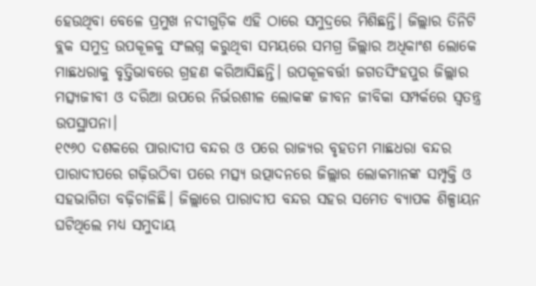ହେଉଥିବା ବେଳେ ପ୍ରମୁଖ ନଦୀଗୁଡ଼ିକ ଏହି ଠାରେ ସମୁଦ୍ରରେ ମିଶିଛନ୍ତି। ଜିଲ୍ଲାର ତିନିଟି ବ୍ଲକ ସମୁଦ୍ର ଉପକୂଳକୁ ସଂଲଗ୍ନ କରୁଥିବା ସମୟରେ ସମଗ୍ର ଜିଲ୍ଲାର ଅଧିକାଂଶ ଲୋକେ ମାଛଧରାକୁ ବୃତ୍ତିଭାବରେ ଗ୍ରହଣ କରିଆସିଛନ୍ତି। ଉପକୂଳବର୍ତ୍ତୀ ଜଗତସିଂହପୁର ଜିଲ୍ଲାର ମତ୍ସ୍ୟଜୀବୀ ଓ ଦରିଆ ଉପରେ ନିର୍ଭରଶୀଳ ଲୋକଙ୍କ ଜୀବନ ଜୀବିକା ସମ୍ପର୍କରେ ସ୍ୱତନ୍ତ୍ର ଉପସ୍ଥାପନା।
୧୯୬୦ ଦଶକରେ ପାରାଦୀପ ବନ୍ଦର ଓ ପରେ ରାଜ୍ୟର ବୃହତମ ମାଛଧରା ବନ୍ଦର ପାରାଦୀପରେ ଗଢ଼ିଉଠିବା ପରେ ମତ୍ସ୍ୟ ଉତ୍ପାଦନରେ ଜିଲ୍ଲାର ଲୋକମାନଙ୍କ ସମ୍ପୃକ୍ତି ଓ ସହଭାଗିତା ବଢ଼ିଚାଳିଛି। ଜିଲ୍ଲାରେ ପାରାଦୀପ ବନ୍ଦର ସହର ସମେତ ବ୍ୟାପକ ଶିଳ୍ପାୟନ ଘଟିଥିଲେ ମଧ୍ୟ ସମୁଦାୟ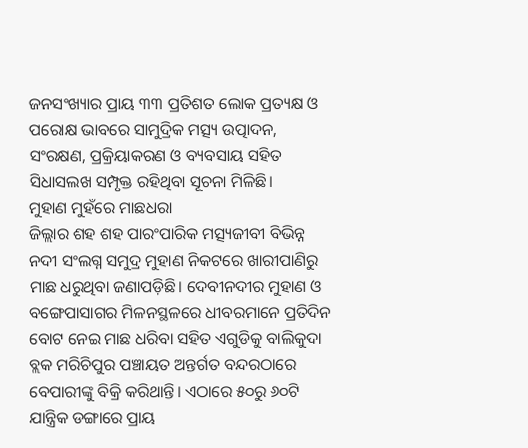ଜନସଂଖ୍ୟାର ପ୍ରାୟ ୩୩ ପ୍ରତିଶତ ଲୋକ ପ୍ରତ୍ୟକ୍ଷ ଓ ପରୋକ୍ଷ ଭାବରେ ସାମୁଦ୍ରିକ ମତ୍ସ୍ୟ ଉତ୍ପାଦନ, ସଂରକ୍ଷଣ, ପ୍ରକ୍ରିୟାକରଣ ଓ ବ୍ୟବସାୟ ସହିତ ସିଧାସଲଖ ସମ୍ପୃକ୍ତ ରହିଥିବା ସୂଚନା ମିଳିଛି।
ମୁହାଣ ମୁହଁରେ ମାଛଧରା
ଜିଲ୍ଲାର ଶହ ଶହ ପାରଂପାରିକ ମତ୍ସ୍ୟଜୀବୀ ବିଭିନ୍ନ ନଦୀ ସଂଲଗ୍ନ ସମୁଦ୍ର ମୁହାଣ ନିକଟରେ ଖାରୀପାଣିରୁ ମାଛ ଧରୁଥିବା ଜଣାପଡ଼ିଛି। ଦେବୀନଦୀର ମୁହାଣ ଓ ବଙ୍ଗେପାସାଗର ମିଳନସ୍ଥଳରେ ଧୀବରମାନେ ପ୍ରତିଦିନ ବୋଟ ନେଇ ମାଛ ଧରିବା ସହିତ ଏଗୁଡିକୁ ବାଲିକୁଦା ବ୍ଲକ ମରିଚିପୁର ପଞ୍ଚାୟତ ଅନ୍ତର୍ଗତ ବନ୍ଦରଠାରେ ବେପାରୀଙ୍କୁ ବିକ୍ରି କରିଥାନ୍ତି। ଏଠାରେ ୫୦ରୁ ୬୦ଟି ଯାନ୍ତ୍ରିକ ଡଙ୍ଗାରେ ପ୍ରାୟ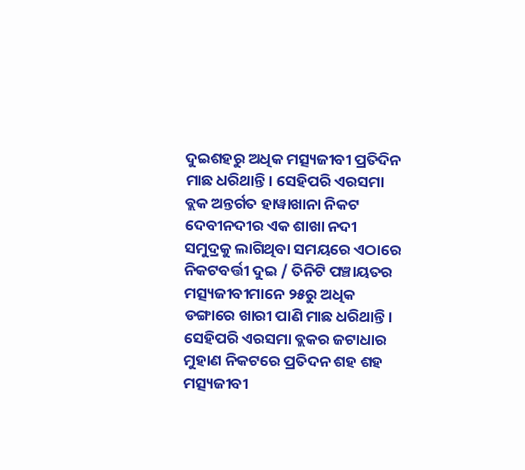ଦୁଇଶହରୁ ଅଧିକ ମତ୍ସ୍ୟଜୀବୀ ପ୍ରତିଦିନ ମାଛ ଧରିଥାନ୍ତି। ସେହିପରି ଏରସମା ବ୍ଲକ ଅନ୍ତର୍ଗତ ହାୱାଖାନା ନିକଟ ଦେବୀନଦୀର ଏକ ଶାଖା ନଦୀ ସମୁଦ୍ରକୁ ଲାଗିଥିବା ସମୟରେ ଏଠାରେ ନିକଟବର୍ତ୍ତୀ ଦୁଇ / ତିନିଟି ପଞ୍ଚାୟତର ମତ୍ସ୍ୟଜୀବୀମାନେ ୨୫ରୁ ଅଧିକ ଡଙ୍ଗାରେ ଖାରୀ ପାଣି ମାଛ ଧରିଥାନ୍ତି। ସେହିପରି ଏରସମା ବ୍ଲକର ଜଟାଧାର ମୁହାଣ ନିକଟରେ ପ୍ରତିଦନ ଶହ ଶହ ମତ୍ସ୍ୟଜୀବୀ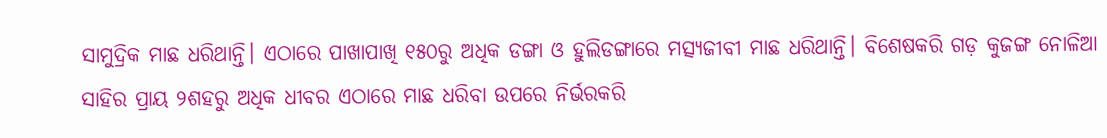ସାମୁଦ୍ରିକ ମାଛ ଧରିଥାନ୍ତି। ଏଠାରେ ପାଖାପାଖି ୧୫୦ରୁ ଅଧିକ ଡଙ୍ଗା ଓ ହୁଲିଡଙ୍ଗାରେ ମତ୍ସ୍ୟଜୀବୀ ମାଛ ଧରିଥାନ୍ତି। ବିଶେଷକରି ଗଡ଼ କୁଜଙ୍ଗ ନୋଳିଆ ସାହିର ପ୍ରାୟ ୨ଶହରୁ ଅଧିକ ଧୀବର ଏଠାରେ ମାଛ ଧରିବା ଉପରେ ନିର୍ଭରକରି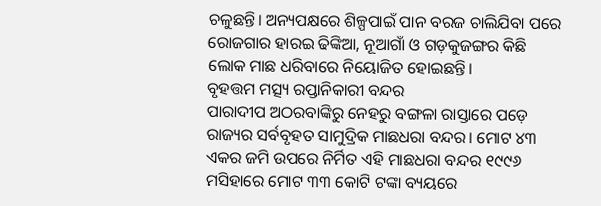ଚଳୁଛନ୍ତି। ଅନ୍ୟପକ୍ଷରେ ଶିଳ୍ପପାଇଁ ପାନ ବରଜ ଚାଲିଯିବା ପରେ ରୋଜଗାର ହାରଇ ଢିଙ୍କିଆ, ନୂଆଗାଁ ଓ ଗଡ଼କୁଜଙ୍ଗର କିଛି ଲୋକ ମାଛ ଧରିବାରେ ନିୟୋଜିତ ହୋଇଛନ୍ତି।
ବୃହତ୍ତମ ମତ୍ସ୍ୟ ରପ୍ତାନିକାରୀ ବନ୍ଦର
ପାରାଦୀପ ଅଠରବାଙ୍କିରୁ ନେହରୁ ବଙ୍ଗଳା ରାସ୍ତାରେ ପଡ଼େ ରାଜ୍ୟର ସର୍ବବୃହତ ସାମୁଦ୍ରିକ ମାଛଧରା ବନ୍ଦର। ମୋଟ ୪୩ ଏକର ଜମି ଉପରେ ନିର୍ମିତ ଏହି ମାଛଧରା ବନ୍ଦର ୧୯୯୬ ମସିହାରେ ମୋଟ ୩୩ କୋଟି ଟଙ୍କା ବ୍ୟୟରେ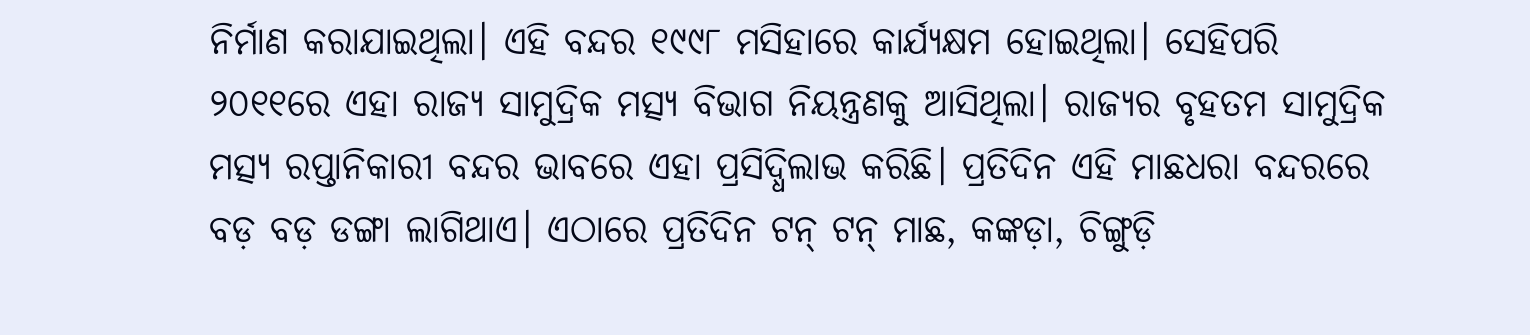ନିର୍ମାଣ କରାଯାଇଥିଲା। ଏହି ବନ୍ଦର ୧୯୯୮ ମସିହାରେ କାର୍ଯ୍ୟକ୍ଷମ ହୋଇଥିଲା। ସେହିପରି ୨୦୧୧ରେ ଏହା ରାଜ୍ୟ ସାମୁଦ୍ରିକ ମତ୍ସ୍ୟ ବିଭାଗ ନିୟନ୍ତ୍ରଣକୁ ଆସିଥିଲା। ରାଜ୍ୟର ବୃହତମ ସାମୁଦ୍ରିକ ମତ୍ସ୍ୟ ରପ୍ତାନିକାରୀ ବନ୍ଦର ଭାବରେ ଏହା ପ୍ରସିଦ୍ଧିଲାଭ କରିଛି। ପ୍ରତିଦିନ ଏହି ମାଛଧରା ବନ୍ଦରରେ ବଡ଼ ବଡ଼ ଡଙ୍ଗା ଲାଗିଥାଏ। ଏଠାରେ ପ୍ରତିଦିନ ଟନ୍ ଟନ୍ ମାଛ, କଙ୍କଡ଼ା, ଚିଙ୍ଗୁଡ଼ି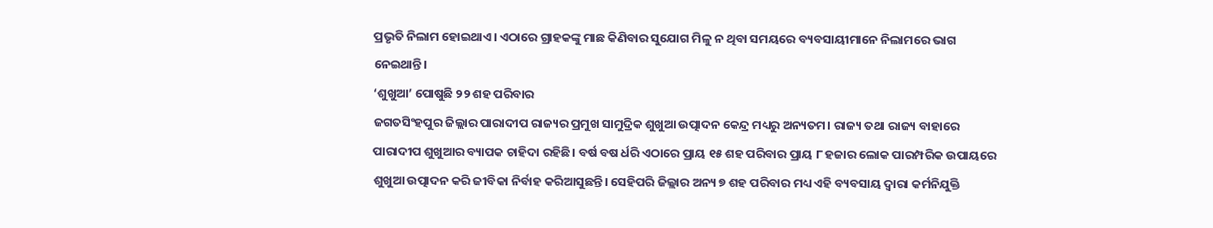ପ୍ରଭୃତି ନିଲାମ ହୋଇଥାଏ। ଏଠାରେ ଗ୍ରାହକଙ୍କୁ ମାଛ କିଣିବାର ସୁଯୋଗ ମିଳୁ ନ ଥିବା ସମୟରେ ବ୍ୟବସାୟୀମାନେ ନିଲାମରେ ଭାଗ ନେଇଥାନ୍ତି।
‘ଶୁଖୁଆ’ ପୋଷୁଛି ୨୨ ଶହ ପରିବାର
ଜଗତସିଂହପୁର ଜିଲ୍ଲାର ପାରାଦୀପ ରାଜ୍ୟର ପ୍ରମୁଖ ସାମୁଦ୍ରିକ ଶୁଖୁଆ ଉତ୍ପାଦନ କେନ୍ଦ୍ର ମଧ୍ୟରୁ ଅନ୍ୟତମ। ରାଜ୍ୟ ତଥା ରାଜ୍ୟ ବାହାରେ ପାରାଦୀପ ଶୁଖୁଆର ବ୍ୟାପକ ଚାହିଦା ରହିଛି। ବର୍ଷ ବଷ ର୍ଧରି ଏଠାରେ ପ୍ରାୟ ୧୫ ଶହ ପରିବାର ପ୍ରାୟ ୮ ହଜାର ଲୋକ ପାରମ୍ପରିକ ଉପାୟରେ ଶୁଖୁଆ ଉତ୍ପାଦନ କରି ଜୀବିକା ନିର୍ବାହ କରିଆସୁଛନ୍ତି। ସେହିପରି ଜିଲ୍ଲାର ଅନ୍ୟ ୭ ଶହ ପରିବାର ମଧ୍ୟ ଏହି ବ୍ୟବସାୟ ଦ୍ୱାରା କର୍ମନିଯୁକ୍ତି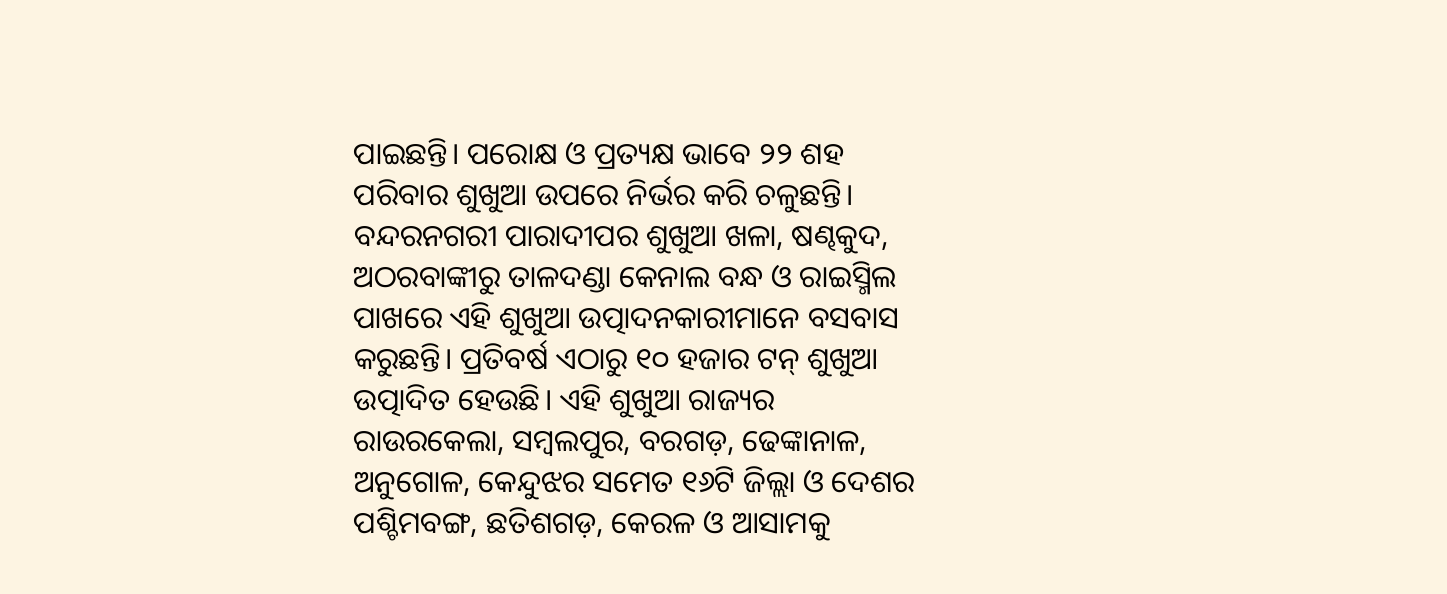ପାଇଛନ୍ତି। ପରୋକ୍ଷ ଓ ପ୍ରତ୍ୟକ୍ଷ ଭାବେ ୨୨ ଶହ ପରିବାର ଶୁଖୁଆ ଉପରେ ନିର୍ଭର କରି ଚଳୁଛନ୍ତି। ବନ୍ଦରନଗରୀ ପାରାଦୀପର ଶୁଖୁଆ ଖଳା, ଷଣ୍ଢକୁଦ, ଅଠରବାଙ୍କୀରୁ ତାଳଦଣ୍ଡା କେନାଲ ବନ୍ଧ ଓ ରାଇସ୍ମିଲ ପାଖରେ ଏହି ଶୁଖୁଆ ଉତ୍ପାଦନକାରୀମାନେ ବସବାସ କରୁଛନ୍ତି। ପ୍ରତିବର୍ଷ ଏଠାରୁ ୧୦ ହଜାର ଟନ୍ ଶୁଖୁଆ ଉତ୍ପାଦିତ ହେଉଛି। ଏହି ଶୁଖୁଆ ରାଜ୍ୟର ରାଉରକେଲା, ସମ୍ବଲପୁର, ବରଗଡ଼, ଢେଙ୍କାନାଳ, ଅନୁଗୋଳ, କେନ୍ଦୁଝର ସମେତ ୧୬ଟି ଜିଲ୍ଲା ଓ ଦେଶର ପଶ୍ଚିମବଙ୍ଗ, ଛତିଶଗଡ଼, କେରଳ ଓ ଆସାମକୁ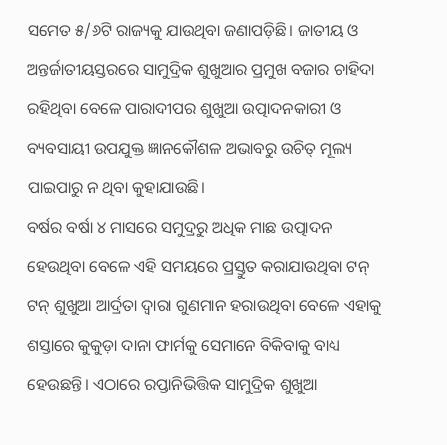ସମେତ ୫/୬ଟି ରାଜ୍ୟକୁ ଯାଉଥିବା ଜଣାପଡ଼ିଛି। ଜାତୀୟ ଓ ଅନ୍ତର୍ଜାତୀୟସ୍ତରରେ ସାମୁଦ୍ରିକ ଶୁଖୁଆର ପ୍ରମୁଖ ବଜାର ଚାହିଦା ରହିଥିବା ବେଳେ ପାରାଦୀପର ଶୁଖୁଆ ଉତ୍ପାଦନକାରୀ ଓ ବ୍ୟବସାୟୀ ଉପଯୁକ୍ତ ଜ୍ଞାନକୌଶଳ ଅଭାବରୁ ଉଚିତ୍ ମୂଲ୍ୟ ପାଇପାରୁ ନ ଥିବା କୁହାଯାଉଛି।
ବର୍ଷର ବର୍ଷା ୪ ମାସରେ ସମୁଦ୍ରରୁ ଅଧିକ ମାଛ ଉତ୍ପାଦନ ହେଉଥିବା ବେଳେ ଏହି ସମୟରେ ପ୍ରସ୍ତୁତ କରାଯାଉଥିବା ଟନ୍ ଟନ୍ ଶୁଖୁଆ ଆର୍ଦ୍ରତା ଦ୍ୱାରା ଗୁଣମାନ ହରାଉଥିବା ବେଳେ ଏହାକୁ ଶସ୍ତାରେ କୁକୁଡ଼ା ଦାନା ଫାର୍ମକୁ ସେମାନେ ବିକିବାକୁ ବାଧ୍ୟ ହେଉଛନ୍ତି। ଏଠାରେ ରପ୍ତାନିଭିତ୍ତିକ ସାମୁଦ୍ରିକ ଶୁଖୁଆ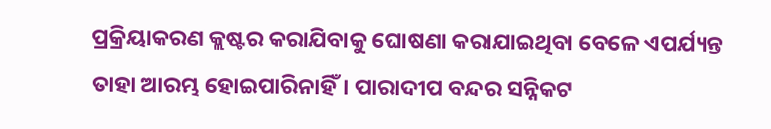ପ୍ରକ୍ରିୟାକରଣ କ୍ଲଷ୍ଟର କରାଯିବାକୁ ଘୋଷଣା କରାଯାଇଥିବା ବେଳେ ଏପର୍ଯ୍ୟନ୍ତ ତାହା ଆରମ୍ଭ ହୋଇପାରିନାହିଁ। ପାରାଦୀପ ବନ୍ଦର ସନ୍ନିକଟ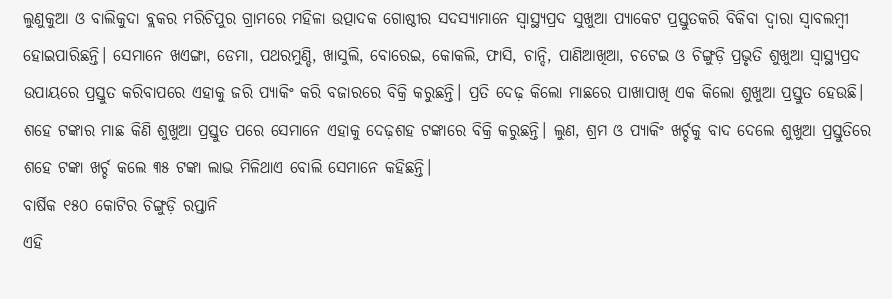ଲୁଣୁକୁଆ ଓ ବାଲିକୁଦା ବ୍ଲକର ମରିଚିପୁର ଗ୍ରାମରେ ମହିଳା ଉତ୍ପାଦକ ଗୋଷ୍ଠୀର ସଦସ୍ୟାମାନେ ସ୍ୱାସ୍ଥ୍ୟପ୍ରଦ ସୁଖୁଆ ପ୍ୟାକେଟ ପ୍ରସ୍ତୁତକରି ବିକିବା ଦ୍ୱାରା ସ୍ୱାବଲମ୍ବୀ ହୋଇପାରିଛନ୍ତି। ସେମାନେ ଖଏଙ୍ଗା, ଡେମା, ପଥରମୁଣ୍ଡି, ଖାସୁଲି, ବୋରେଇ, କୋକଲି, ଫାସି, ଚାନ୍ଦି, ପାଣିଆଖିଆ, ଚଟେଇ ଓ ଚିଙ୍ଗୁଡ଼ି ପ୍ରଭୃତି ଶୁଖୁଆ ସ୍ୱାସ୍ଥ୍ୟପ୍ରଦ ଉପାୟରେ ପ୍ରସ୍ତୁତ କରିବାପରେ ଏହାକୁ ଜରି ପ୍ୟାକିଂ କରି ବଜାରରେ ବିକ୍ରି କରୁଛନ୍ତି। ପ୍ରତି ଦେଢ଼ କିଲୋ ମାଛରେ ପାଖାପାଖି ଏକ କିଲୋ ଶୁଖୁଆ ପ୍ରସ୍ତୁତ ହେଉଛି। ଶହେ ଟଙ୍କାର ମାଛ କିଣି ଶୁଖୁଆ ପ୍ରସ୍ତୁତ ପରେ ସେମାନେ ଏହାକୁ ଦେଢ଼ଶହ ଟଙ୍କାରେ ବିକ୍ରି କରୁଛନ୍ତି। ଲୁଣ, ଶ୍ରମ ଓ ପ୍ୟାକିଂ ଖର୍ଚ୍ଚକୁ ବାଦ ଦେଲେ ଶୁଖୁଆ ପ୍ରସ୍ତୁତିରେ ଶହେ ଟଙ୍କା ଖର୍ଚ୍ଚ କଲେ ୩୫ ଟଙ୍କା ଲାଭ ମିଳିଥାଏ ବୋଲି ସେମାନେ କହିଛନ୍ତି।
ବାର୍ଷିକ ୧୫୦ କୋଟିର ଚିଙ୍ଗୁଡ଼ି ରପ୍ତାନି
ଏହି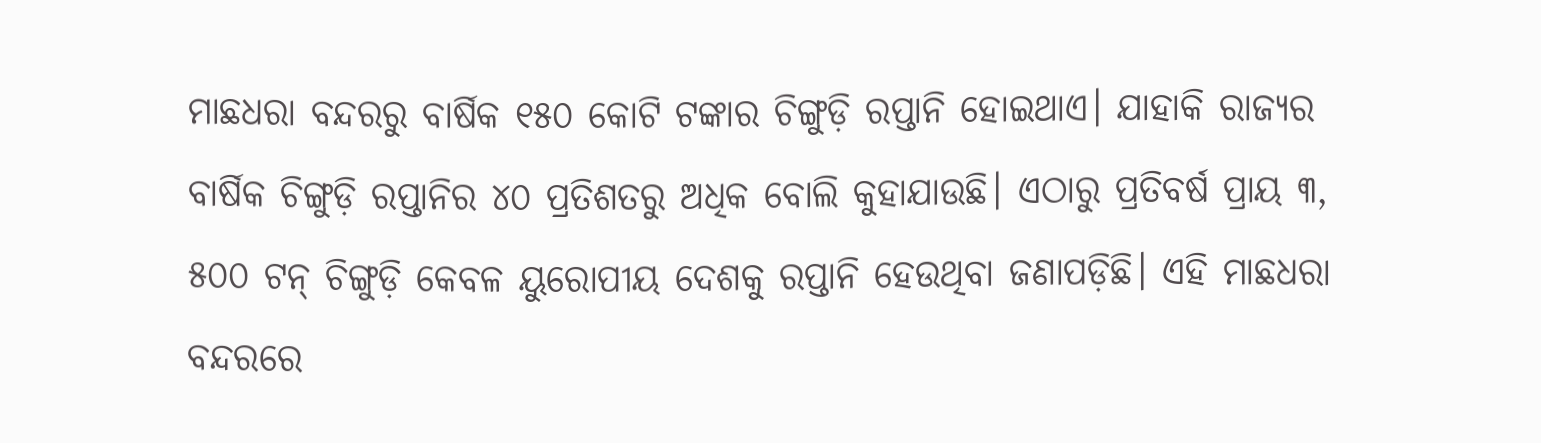ମାଛଧରା ବନ୍ଦରରୁ ବାର୍ଷିକ ୧୫୦ କୋଟି ଟଙ୍କାର ଚିଙ୍ଗୁଡ଼ି ରପ୍ତାନି ହୋଇଥାଏ। ଯାହାକି ରାଜ୍ୟର ବାର୍ଷିକ ଚିଙ୍ଗୁଡ଼ି ରପ୍ତାନିର ୪୦ ପ୍ରତିଶତରୁ ଅଧିକ ବୋଲି କୁହାଯାଉଛି। ଏଠାରୁ ପ୍ରତିବର୍ଷ ପ୍ରାୟ ୩, ୫୦୦ ଟନ୍ ଚିଙ୍ଗୁଡ଼ି କେବଳ ୟୁରୋପୀୟ ଦେଶକୁ ରପ୍ତାନି ହେଉଥିବା ଜଣାପଡ଼ିଛି। ଏହି ମାଛଧରା ବନ୍ଦରରେ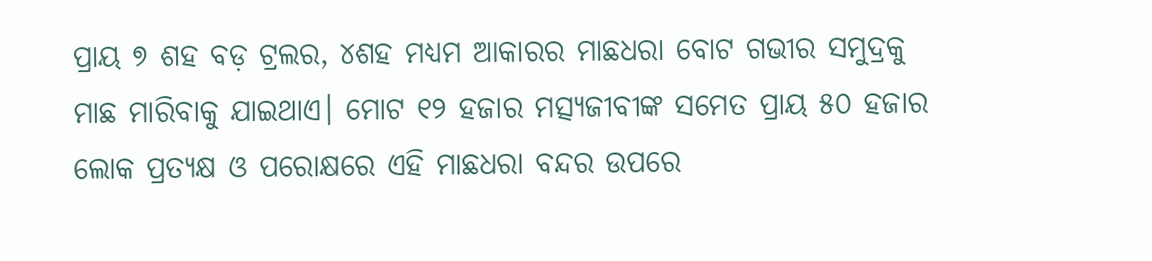ପ୍ରାୟ ୭ ଶହ ବଡ଼ ଟ୍ରଲର, ୪ଶହ ମଧ୍ୟମ ଆକାରର ମାଛଧରା ବୋଟ ଗଭୀର ସମୁଦ୍ରକୁ ମାଛ ମାରିବାକୁ ଯାଇଥାଏ। ମୋଟ ୧୨ ହଜାର ମତ୍ସ୍ୟଜୀବୀଙ୍କ ସମେତ ପ୍ରାୟ ୫୦ ହଜାର ଲୋକ ପ୍ରତ୍ୟକ୍ଷ ଓ ପରୋକ୍ଷରେ ଏହି ମାଛଧରା ବନ୍ଦର ଉପରେ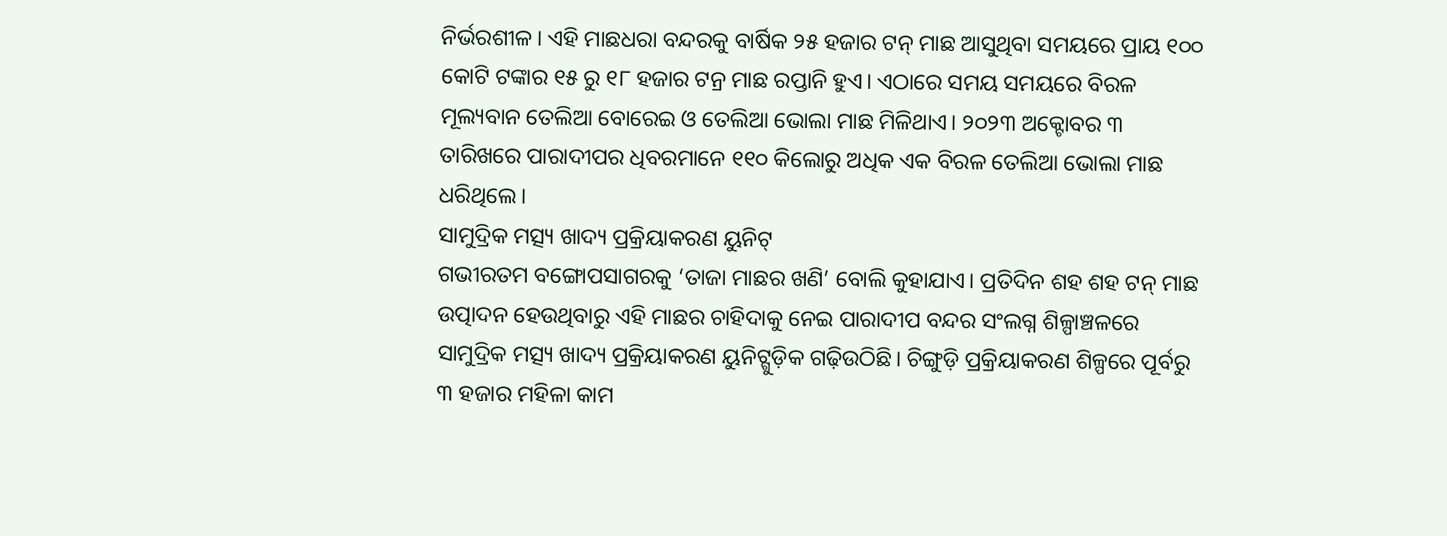ନିର୍ଭରଶୀଳ। ଏହି ମାଛଧରା ବନ୍ଦରକୁ ବାର୍ଷିକ ୨୫ ହଜାର ଟନ୍ ମାଛ ଆସୁଥିବା ସମୟରେ ପ୍ରାୟ ୧୦୦ କୋଟି ଟଙ୍କାର ୧୫ ରୁ ୧୮ ହଜାର ଟନ୍ର ମାଛ ରପ୍ତାନି ହୁଏ। ଏଠାରେ ସମୟ ସମୟରେ ବିରଳ ମୂଲ୍ୟବାନ ତେଲିଆ ବୋରେଇ ଓ ତେଲିଆ ଭୋଲା ମାଛ ମିଳିଥାଏ। ୨୦୨୩ ଅକ୍ଟୋବର ୩ ତାରିଖରେ ପାରାଦୀପର ଧିବରମାନେ ୧୧୦ କିଲୋରୁ ଅଧିକ ଏକ ବିରଳ ତେଲିଆ ଭୋଲା ମାଛ ଧରିଥିଲେ।
ସାମୁଦ୍ରିକ ମତ୍ସ୍ୟ ଖାଦ୍ୟ ପ୍ରକ୍ରିୟାକରଣ ୟୁନିଟ୍
ଗଭୀରତମ ବଙ୍ଗୋପସାଗରକୁ ‘ତାଜା ମାଛର ଖଣି’ ବୋଲି କୁହାଯାଏ। ପ୍ରତିଦିନ ଶହ ଶହ ଟନ୍ ମାଛ ଉତ୍ପାଦନ ହେଉଥିବାରୁ ଏହି ମାଛର ଚାହିଦାକୁ ନେଇ ପାରାଦୀପ ବନ୍ଦର ସଂଲଗ୍ନ ଶିଳ୍ପାଞ୍ଚଳରେ ସାମୁଦ୍ରିକ ମତ୍ସ୍ୟ ଖାଦ୍ୟ ପ୍ରକ୍ରିୟାକରଣ ୟୁନିଟ୍ଗୁଡ଼ିକ ଗଢ଼ିଉଠିଛି। ଚିଙ୍ଗୁଡ଼ି ପ୍ରକ୍ରିୟାକରଣ ଶିଳ୍ପରେ ପୂର୍ବରୁ ୩ ହଜାର ମହିଳା କାମ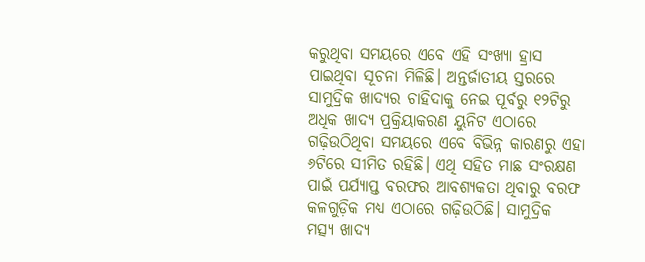କରୁଥିବା ସମୟରେ ଏବେ ଏହି ସଂଖ୍ୟା ହ୍ରାସ ପାଇଥିବା ସୂଚନା ମିଳିଛି। ଅନ୍ତର୍ଜାତୀୟ ସ୍ତରରେ ସାମୁଦ୍ରିକ ଖାଦ୍ୟର ଚାହିଦାକୁ ନେଇ ପୂର୍ବରୁ ୧୨ଟିରୁ ଅଧିକ ଖାଦ୍ୟ ପ୍ରକ୍ରିୟାକରଣ ୟୁନିଟ ଏଠାରେ ଗଢ଼ିଉଠିଥିବା ସମୟରେ ଏବେ ବିଭିନ୍ନ କାରଣରୁ ଏହା ୬ଟିରେ ସୀମିତ ରହିଛି। ଏଥି ସହିତ ମାଛ ସଂରକ୍ଷଣ ପାଇଁ ପର୍ଯ୍ୟାପ୍ତ ବରଫର ଆବଶ୍ୟକତା ଥିବାରୁ ବରଫ କଳଗୁଡ଼ିକ ମଧ୍ୟ ଏଠାରେ ଗଢ଼ିଉଠିଛି। ସାମୁଦ୍ରିକ ମତ୍ସ୍ୟ ଖାଦ୍ୟ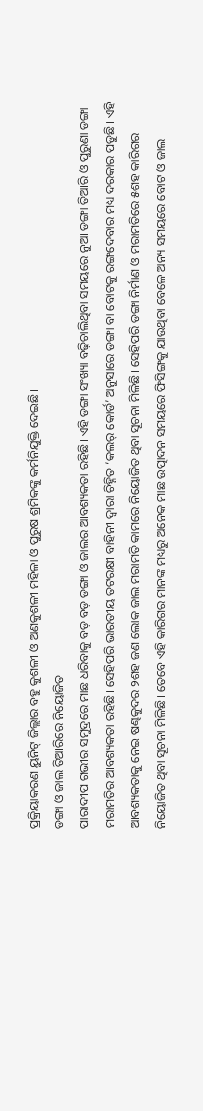ପ୍ରକ୍ରିୟାକରଣ ୟୁନିଟ୍ ଜିଲ୍ଲାର ବହୁ କୁଶଳୀ ଓ ଅଣକୁଶଳୀ ମହିଳା ଓ ପୁରୁଷ ଶ୍ରମିକଙ୍କୁ କର୍ମନିଯୁକ୍ତି ଦେଇଛି।
ଡଙ୍ଗା ଓ ଜାଲ ତିଆରିରେ ନିୟୋଜିତ
ପାରାଦୀପ ଗଭୀର ସମୁଦ୍ରରେ ମାଛ ଧରିବାକୁ ବଡ଼ ବଡ଼ ଡଙ୍ଗା ଓ ଜାଲର ଆବଶ୍ୟକତା ରହିଛି। ଏହି ଡଙ୍ଗା ସଂଖ୍ୟା ବଢ଼ିଚାଲିଥିବା ସମୟରେ ନୁଆ ଡଙ୍ଗା ତିଆରି ଓ ପୁରୁଣା ଡଙ୍ଗା ମରାମତିର ଆବଶ୍ୟକତା ରହିଛି। ସେହିପରି ଭାରତୀୟ ତଟରକ୍ଷୀ ବାହିନୀ ଦ୍ୱାରା ଚିହ୍ନିତ ‘କଲର୍ କୋର୍ଡ’ ଅନୁସାରେ ଡଙ୍ଗା ବା ବୋଟକୁ ରଙ୍ଗଦେବାର ମଧ୍ୟ ଦରକାର ପଡୁଛି। ଏହି ଆବଶ୍ୟକତାକୁ ନେଇ ଷଣ୍ଢକୁଦର ୨ଶହ ଜଣ ଲୋକ ଜାଲ ମରାମତି କାମରେ ନିୟୋଜିତ ଥିବା ସୂଚନା ମିଳିଛି। ସେହିପରି ଡଙ୍ଗା ନିର୍ମାଣ ଓ ମରାମତିରେ ୫ଶହ କାରିଗର ନିୟୋଜିତ ଥିବା ସୂଚନା ମିଳିଛି। ତେବେ ଏହି କାରିଗର ମାନଙ୍କ ମଧ୍ୟରୁ ଅନେକ ମାଛ ଉତ୍ପାଦନ ସମୟରେ ଫିସିଙ୍ଗକୁ ଯାଉଥିବା ବେଳେ ଅନ୍ୟ ସମୟରେ ବୋଟ ଓ ଜାଲ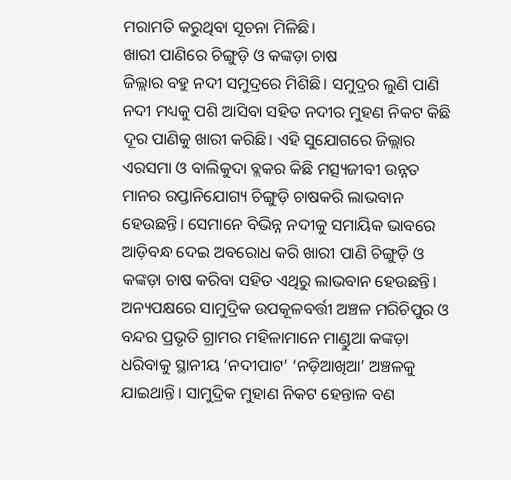ମରାମତି କରୁଥିବା ସୂଚନା ମିଳିଛି।
ଖାରୀ ପାଣିରେ ଚିଙ୍ଗୁଡ଼ି ଓ କଙ୍କଡ଼ା ଚାଷ
ଜିଲ୍ଲାର ବହୁ ନଦୀ ସମୁଦ୍ରରେ ମିଶିଛି। ସମୁଦ୍ରର ଲୁଣି ପାଣି ନଦୀ ମଧ୍ୟକୁ ପଶି ଆସିବା ସହିତ ନଦୀର ମୁହଣ ନିକଟ କିଛି ଦୂର ପାଣିକୁ ଖାରୀ କରିଛି। ଏହି ସୁଯୋଗରେ ଜିଲ୍ଲାର ଏରସମା ଓ ବାଲିକୁଦା ବ୍ଲକର କିଛି ମତ୍ସ୍ୟଜୀବୀ ଉନ୍ନତ ମାନର ରପ୍ତାନିଯୋଗ୍ୟ ଚିଙ୍ଗୁଡ଼ି ଚାଷକରି ଲାଭବାନ ହେଉଛନ୍ତି। ସେମାନେ ବିଭିନ୍ନ ନଦୀକୁ ସମାୟିକ ଭାବରେ ଆଡ଼ିବନ୍ଧ ଦେଇ ଅବରୋଧ କରି ଖାରୀ ପାଣି ଚିଙ୍ଗୁଡ଼ି ଓ କଙ୍କଡ଼ା ଚାଷ କରିବା ସହିତ ଏଥିରୁ ଲାଭବାନ ହେଉଛନ୍ତି। ଅନ୍ୟପକ୍ଷରେ ସାମୁଦ୍ରିକ ଉପକୂଳବର୍ତ୍ତୀ ଅଞ୍ଚଳ ମରିଚିପୁର ଓ ବନ୍ଦର ପ୍ରଭୃତି ଗ୍ରାମର ମହିଳାମାନେ ମାଣ୍ଡୁଆ କଙ୍କଡ଼ା ଧରିବାକୁ ସ୍ଥାନୀୟ ‘ନଦୀପାଟ’ ‘ନଡ଼ିଆଖିଆ’ ଅଞ୍ଚଳକୁ ଯାଇଥାନ୍ତି। ସାମୁଦ୍ରିକ ମୁହାଣ ନିକଟ ହେନ୍ତାଳ ବଣ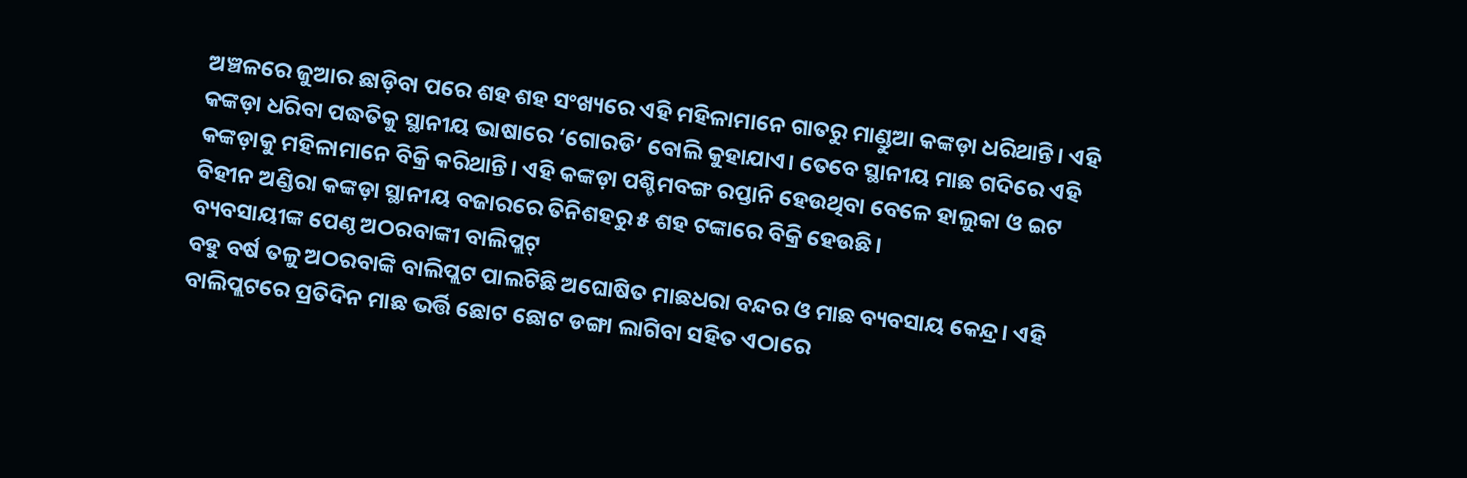ଅଞ୍ଚଳରେ ଜୁଆର ଛାଡ଼ିବା ପରେ ଶହ ଶହ ସଂଖ୍ୟରେ ଏହି ମହିଳାମାନେ ଗାତରୁ ମାଣ୍ଡୁଆ କଙ୍କଡ଼ା ଧରିଥାନ୍ତି। ଏହି କଙ୍କଡ଼ା ଧରିବା ପଦ୍ଧତିକୁ ସ୍ଥାନୀୟ ଭାଷାରେ ‘ଗୋରଡି’ ବୋଲି କୁହାଯାଏ। ତେବେ ସ୍ଥାନୀୟ ମାଛ ଗଦିରେ ଏହି କଙ୍କଡ଼ାକୁ ମହିଳାମାନେ ବିକ୍ରି କରିଥାନ୍ତି। ଏହି କଙ୍କଡ଼ା ପଶ୍ଚିମବଙ୍ଗ ରପ୍ତାନି ହେଉଥିବା ବେଳେ ହାଲୁକା ଓ ଇଟ ବିହୀନ ଅଣ୍ଡିରା କଙ୍କଡ଼ା ସ୍ଥାନୀୟ ବଜାରରେ ତିନିଶହରୁ ୫ ଶହ ଟଙ୍କାରେ ବିକ୍ରି ହେଉଛି।
ବ୍ୟବସାୟୀଙ୍କ ପେଣ୍ଠ ଅଠରବାଙ୍କୀ ବାଲିପ୍ଲଟ୍
ବହୁ ବର୍ଷ ତଳୁ ଅଠରବାଙ୍କି ବାଲିପ୍ଲଟ ପାଲଟିଛି ଅଘୋଷିତ ମାଛଧରା ବନ୍ଦର ଓ ମାଛ ବ୍ୟବସାୟ କେନ୍ଦ୍ର। ଏହି ବାଲିପ୍ଲଟରେ ପ୍ରତିଦିନ ମାଛ ଭର୍ତ୍ତି ଛୋଟ ଛୋଟ ଡଙ୍ଗା ଲାଗିବା ସହିତ ଏଠାରେ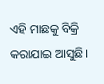ଏହି ମାଛକୁ ବିକ୍ରି କରାଯାଇ ଆସୁଛି।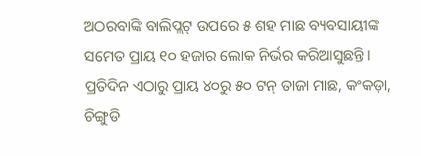ଅଠରବାଙ୍କି ବାଲିପ୍ଲଟ୍ ଉପରେ ୫ ଶହ ମାଛ ବ୍ୟବସାୟୀଙ୍କ ସମେତ ପ୍ରାୟ ୧୦ ହଜାର ଲୋକ ନିର୍ଭର କରିଆସୁଛନ୍ତି। ପ୍ରତିଦିନ ଏଠାରୁ ପ୍ରାୟ ୪୦ରୁ ୫୦ ଟନ୍ ତାଜା ମାଛ, କଂକଡ଼ା, ଚିଙ୍ଗୁଡି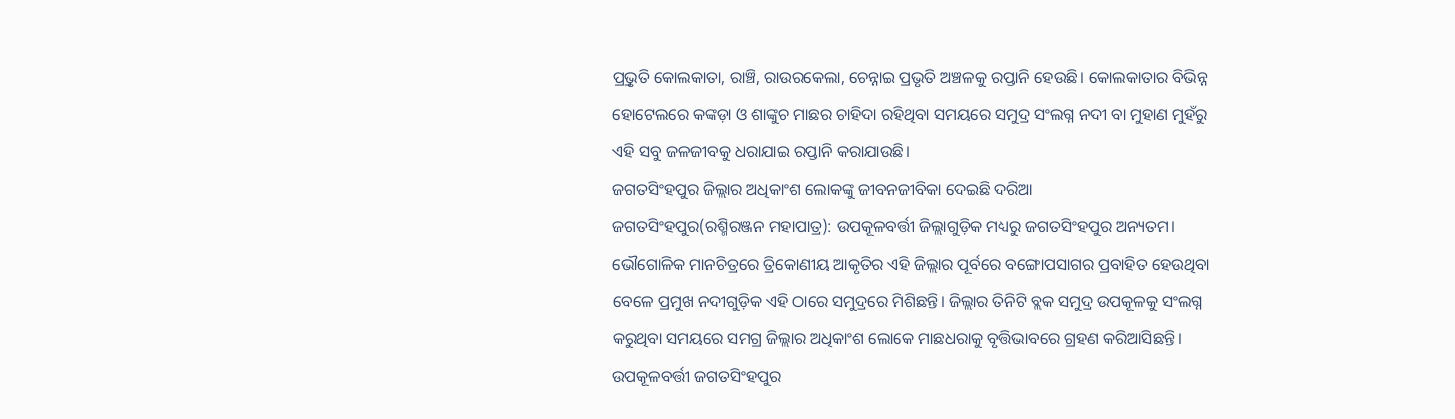ପ୍ର୍ରଭୃତି କୋଲକାତା, ରାଞ୍ଚି, ରାଉରକେଲା, ଚେନ୍ନାଇ ପ୍ରଭୃତି ଅଞ୍ଚଳକୁ ରପ୍ତାନି ହେଉଛି। କୋଲକାତାର ବିଭିନ୍ନ ହୋଟେଲରେ କଙ୍କଡ଼ା ଓ ଶାଙ୍କୁଚ ମାଛର ଚାହିଦା ରହିଥିବା ସମୟରେ ସମୁଦ୍ର ସଂଲଗ୍ନ ନଦୀ ବା ମୁହାଣ ମୁହଁରୁ ଏହି ସବୁ ଜଳଜୀବକୁ ଧରାଯାଇ ରପ୍ତାନି କରାଯାଉଛି।
ଜଗତସିଂହପୁର ଜିଲ୍ଲାର ଅଧିକାଂଶ ଲୋକଙ୍କୁ ଜୀବନଜୀବିକା ଦେଇଛି ଦରିଆ
ଜଗତସିଂହପୁର(ରଶ୍ମିରଞ୍ଜନ ମହାପାତ୍ର): ଉପକୂଳବର୍ତ୍ତୀ ଜିଲ୍ଲାଗୁଡ଼ିକ ମଧ୍ୟରୁ ଜଗତସିଂହପୁର ଅନ୍ୟତମ। ଭୌଗୋଳିକ ମାନଚିତ୍ରରେ ତ୍ରିକୋଣୀୟ ଆକୃତିର ଏହି ଜିଲ୍ଲାର ପୂର୍ବରେ ବଙ୍ଗୋପସାଗର ପ୍ରବାହିତ ହେଉଥିବା ବେଳେ ପ୍ରମୁଖ ନଦୀଗୁଡ଼ିକ ଏହି ଠାରେ ସମୁଦ୍ରରେ ମିଶିଛନ୍ତି। ଜିଲ୍ଲାର ତିନିଟି ବ୍ଲକ ସମୁଦ୍ର ଉପକୂଳକୁ ସଂଲଗ୍ନ କରୁଥିବା ସମୟରେ ସମଗ୍ର ଜିଲ୍ଲାର ଅଧିକାଂଶ ଲୋକେ ମାଛଧରାକୁ ବୃତ୍ତିଭାବରେ ଗ୍ରହଣ କରିଆସିଛନ୍ତି। ଉପକୂଳବର୍ତ୍ତୀ ଜଗତସିଂହପୁର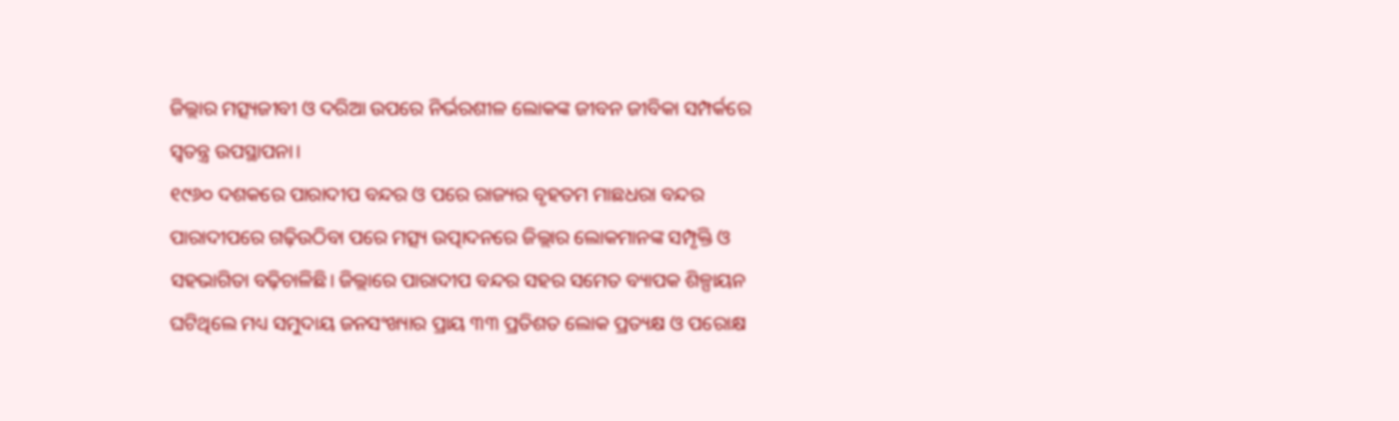ଜିଲ୍ଲାର ମତ୍ସ୍ୟଜୀବୀ ଓ ଦରିଆ ଉପରେ ନିର୍ଭରଶୀଳ ଲୋକଙ୍କ ଜୀବନ ଜୀବିକା ସମ୍ପର୍କରେ ସ୍ୱତନ୍ତ୍ର ଉପସ୍ଥାପନା।
୧୯୬୦ ଦଶକରେ ପାରାଦୀପ ବନ୍ଦର ଓ ପରେ ରାଜ୍ୟର ବୃହତମ ମାଛଧରା ବନ୍ଦର ପାରାଦୀପରେ ଗଢ଼ିଉଠିବା ପରେ ମତ୍ସ୍ୟ ଉତ୍ପାଦନରେ ଜିଲ୍ଲାର ଲୋକମାନଙ୍କ ସମ୍ପୃକ୍ତି ଓ ସହଭାଗିତା ବଢ଼ିଚାଳିଛି। ଜିଲ୍ଲାରେ ପାରାଦୀପ ବନ୍ଦର ସହର ସମେତ ବ୍ୟାପକ ଶିଳ୍ପାୟନ ଘଟିଥିଲେ ମଧ୍ୟ ସମୁଦାୟ ଜନସଂଖ୍ୟାର ପ୍ରାୟ ୩୩ ପ୍ରତିଶତ ଲୋକ ପ୍ରତ୍ୟକ୍ଷ ଓ ପରୋକ୍ଷ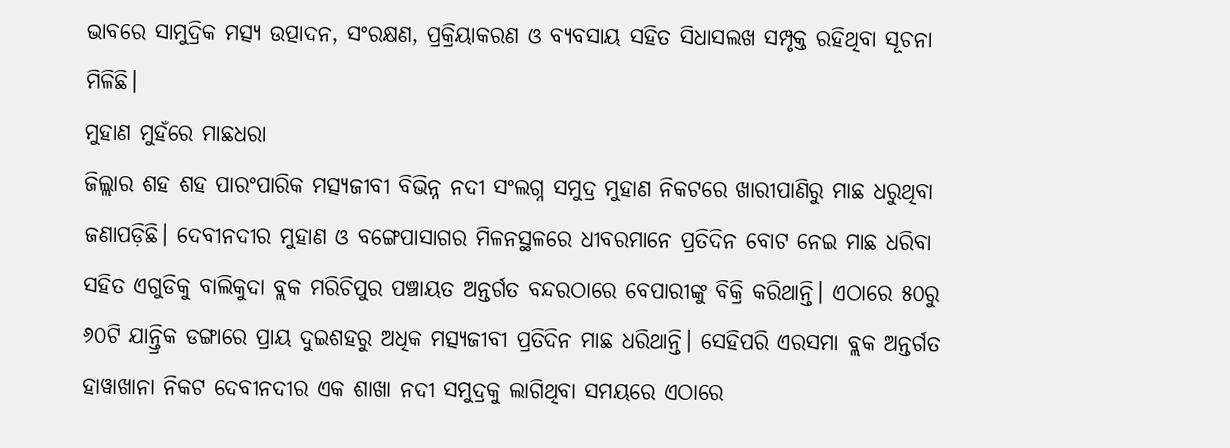ଭାବରେ ସାମୁଦ୍ରିକ ମତ୍ସ୍ୟ ଉତ୍ପାଦନ, ସଂରକ୍ଷଣ, ପ୍ରକ୍ରିୟାକରଣ ଓ ବ୍ୟବସାୟ ସହିତ ସିଧାସଲଖ ସମ୍ପୃକ୍ତ ରହିଥିବା ସୂଚନା ମିଳିଛି।
ମୁହାଣ ମୁହଁରେ ମାଛଧରା
ଜିଲ୍ଲାର ଶହ ଶହ ପାରଂପାରିକ ମତ୍ସ୍ୟଜୀବୀ ବିଭିନ୍ନ ନଦୀ ସଂଲଗ୍ନ ସମୁଦ୍ର ମୁହାଣ ନିକଟରେ ଖାରୀପାଣିରୁ ମାଛ ଧରୁଥିବା ଜଣାପଡ଼ିଛି। ଦେବୀନଦୀର ମୁହାଣ ଓ ବଙ୍ଗେପାସାଗର ମିଳନସ୍ଥଳରେ ଧୀବରମାନେ ପ୍ରତିଦିନ ବୋଟ ନେଇ ମାଛ ଧରିବା ସହିତ ଏଗୁଡିକୁ ବାଲିକୁଦା ବ୍ଲକ ମରିଚିପୁର ପଞ୍ଚାୟତ ଅନ୍ତର୍ଗତ ବନ୍ଦରଠାରେ ବେପାରୀଙ୍କୁ ବିକ୍ରି କରିଥାନ୍ତି। ଏଠାରେ ୫୦ରୁ ୬୦ଟି ଯାନ୍ତ୍ରିକ ଡଙ୍ଗାରେ ପ୍ରାୟ ଦୁଇଶହରୁ ଅଧିକ ମତ୍ସ୍ୟଜୀବୀ ପ୍ରତିଦିନ ମାଛ ଧରିଥାନ୍ତି। ସେହିପରି ଏରସମା ବ୍ଲକ ଅନ୍ତର୍ଗତ ହାୱାଖାନା ନିକଟ ଦେବୀନଦୀର ଏକ ଶାଖା ନଦୀ ସମୁଦ୍ରକୁ ଲାଗିଥିବା ସମୟରେ ଏଠାରେ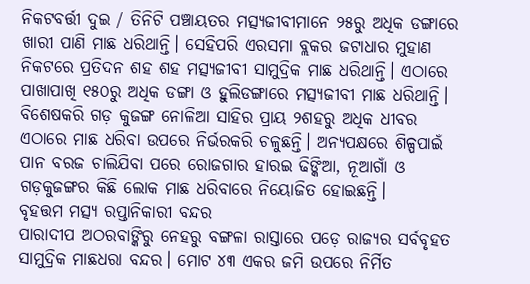ନିକଟବର୍ତ୍ତୀ ଦୁଇ / ତିନିଟି ପଞ୍ଚାୟତର ମତ୍ସ୍ୟଜୀବୀମାନେ ୨୫ରୁ ଅଧିକ ଡଙ୍ଗାରେ ଖାରୀ ପାଣି ମାଛ ଧରିଥାନ୍ତି। ସେହିପରି ଏରସମା ବ୍ଲକର ଜଟାଧାର ମୁହାଣ ନିକଟରେ ପ୍ରତିଦନ ଶହ ଶହ ମତ୍ସ୍ୟଜୀବୀ ସାମୁଦ୍ରିକ ମାଛ ଧରିଥାନ୍ତି। ଏଠାରେ ପାଖାପାଖି ୧୫୦ରୁ ଅଧିକ ଡଙ୍ଗା ଓ ହୁଲିଡଙ୍ଗାରେ ମତ୍ସ୍ୟଜୀବୀ ମାଛ ଧରିଥାନ୍ତି। ବିଶେଷକରି ଗଡ଼ କୁଜଙ୍ଗ ନୋଳିଆ ସାହିର ପ୍ରାୟ ୨ଶହରୁ ଅଧିକ ଧୀବର ଏଠାରେ ମାଛ ଧରିବା ଉପରେ ନିର୍ଭରକରି ଚଳୁଛନ୍ତି। ଅନ୍ୟପକ୍ଷରେ ଶିଳ୍ପପାଇଁ ପାନ ବରଜ ଚାଲିଯିବା ପରେ ରୋଜଗାର ହାରଇ ଢିଙ୍କିଆ, ନୂଆଗାଁ ଓ ଗଡ଼କୁଜଙ୍ଗର କିଛି ଲୋକ ମାଛ ଧରିବାରେ ନିୟୋଜିତ ହୋଇଛନ୍ତି।
ବୃହତ୍ତମ ମତ୍ସ୍ୟ ରପ୍ତାନିକାରୀ ବନ୍ଦର
ପାରାଦୀପ ଅଠରବାଙ୍କିରୁ ନେହରୁ ବଙ୍ଗଳା ରାସ୍ତାରେ ପଡ଼େ ରାଜ୍ୟର ସର୍ବବୃହତ ସାମୁଦ୍ରିକ ମାଛଧରା ବନ୍ଦର। ମୋଟ ୪୩ ଏକର ଜମି ଉପରେ ନିର୍ମିତ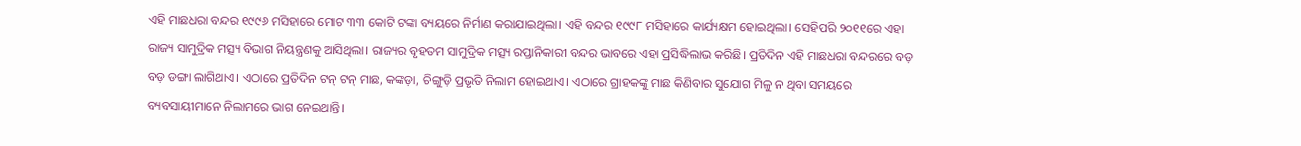ଏହି ମାଛଧରା ବନ୍ଦର ୧୯୯୬ ମସିହାରେ ମୋଟ ୩୩ କୋଟି ଟଙ୍କା ବ୍ୟୟରେ ନିର୍ମାଣ କରାଯାଇଥିଲା। ଏହି ବନ୍ଦର ୧୯୯୮ ମସିହାରେ କାର୍ଯ୍ୟକ୍ଷମ ହୋଇଥିଲା। ସେହିପରି ୨୦୧୧ରେ ଏହା ରାଜ୍ୟ ସାମୁଦ୍ରିକ ମତ୍ସ୍ୟ ବିଭାଗ ନିୟନ୍ତ୍ରଣକୁ ଆସିଥିଲା। ରାଜ୍ୟର ବୃହତମ ସାମୁଦ୍ରିକ ମତ୍ସ୍ୟ ରପ୍ତାନିକାରୀ ବନ୍ଦର ଭାବରେ ଏହା ପ୍ରସିଦ୍ଧିଲାଭ କରିଛି। ପ୍ରତିଦିନ ଏହି ମାଛଧରା ବନ୍ଦରରେ ବଡ଼ ବଡ଼ ଡଙ୍ଗା ଲାଗିଥାଏ। ଏଠାରେ ପ୍ରତିଦିନ ଟନ୍ ଟନ୍ ମାଛ, କଙ୍କଡ଼ା, ଚିଙ୍ଗୁଡ଼ି ପ୍ରଭୃତି ନିଲାମ ହୋଇଥାଏ। ଏଠାରେ ଗ୍ରାହକଙ୍କୁ ମାଛ କିଣିବାର ସୁଯୋଗ ମିଳୁ ନ ଥିବା ସମୟରେ ବ୍ୟବସାୟୀମାନେ ନିଲାମରେ ଭାଗ ନେଇଥାନ୍ତି।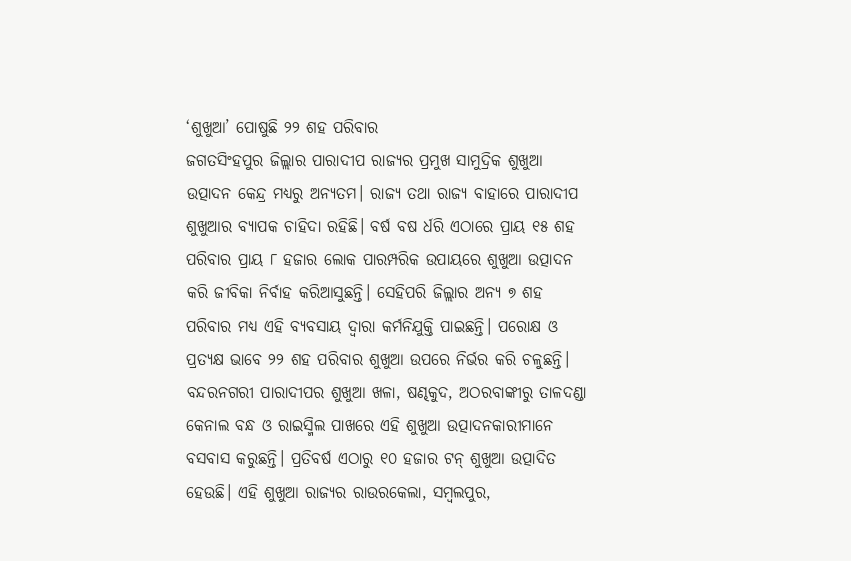‘ଶୁଖୁଆ’ ପୋଷୁଛି ୨୨ ଶହ ପରିବାର
ଜଗତସିଂହପୁର ଜିଲ୍ଲାର ପାରାଦୀପ ରାଜ୍ୟର ପ୍ରମୁଖ ସାମୁଦ୍ରିକ ଶୁଖୁଆ ଉତ୍ପାଦନ କେନ୍ଦ୍ର ମଧ୍ୟରୁ ଅନ୍ୟତମ। ରାଜ୍ୟ ତଥା ରାଜ୍ୟ ବାହାରେ ପାରାଦୀପ ଶୁଖୁଆର ବ୍ୟାପକ ଚାହିଦା ରହିଛି। ବର୍ଷ ବଷ ର୍ଧରି ଏଠାରେ ପ୍ରାୟ ୧୫ ଶହ ପରିବାର ପ୍ରାୟ ୮ ହଜାର ଲୋକ ପାରମ୍ପରିକ ଉପାୟରେ ଶୁଖୁଆ ଉତ୍ପାଦନ କରି ଜୀବିକା ନିର୍ବାହ କରିଆସୁଛନ୍ତି। ସେହିପରି ଜିଲ୍ଲାର ଅନ୍ୟ ୭ ଶହ ପରିବାର ମଧ୍ୟ ଏହି ବ୍ୟବସାୟ ଦ୍ୱାରା କର୍ମନିଯୁକ୍ତି ପାଇଛନ୍ତି। ପରୋକ୍ଷ ଓ ପ୍ରତ୍ୟକ୍ଷ ଭାବେ ୨୨ ଶହ ପରିବାର ଶୁଖୁଆ ଉପରେ ନିର୍ଭର କରି ଚଳୁଛନ୍ତି। ବନ୍ଦରନଗରୀ ପାରାଦୀପର ଶୁଖୁଆ ଖଳା, ଷଣ୍ଢକୁଦ, ଅଠରବାଙ୍କୀରୁ ତାଳଦଣ୍ଡା କେନାଲ ବନ୍ଧ ଓ ରାଇସ୍ମିଲ ପାଖରେ ଏହି ଶୁଖୁଆ ଉତ୍ପାଦନକାରୀମାନେ ବସବାସ କରୁଛନ୍ତି। ପ୍ରତିବର୍ଷ ଏଠାରୁ ୧୦ ହଜାର ଟନ୍ ଶୁଖୁଆ ଉତ୍ପାଦିତ ହେଉଛି। ଏହି ଶୁଖୁଆ ରାଜ୍ୟର ରାଉରକେଲା, ସମ୍ବଲପୁର,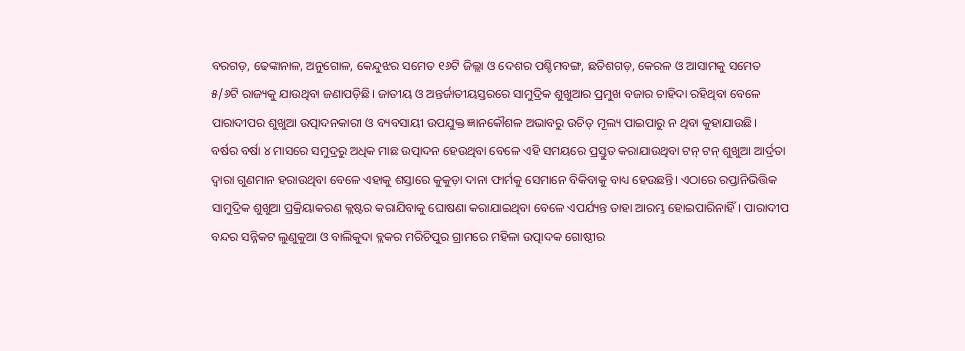ବରଗଡ଼, ଢେଙ୍କାନାଳ, ଅନୁଗୋଳ, କେନ୍ଦୁଝର ସମେତ ୧୬ଟି ଜିଲ୍ଲା ଓ ଦେଶର ପଶ୍ଚିମବଙ୍ଗ, ଛତିଶଗଡ଼, କେରଳ ଓ ଆସାମକୁ ସମେତ ୫/୬ଟି ରାଜ୍ୟକୁ ଯାଉଥିବା ଜଣାପଡ଼ିଛି। ଜାତୀୟ ଓ ଅନ୍ତର୍ଜାତୀୟସ୍ତରରେ ସାମୁଦ୍ରିକ ଶୁଖୁଆର ପ୍ରମୁଖ ବଜାର ଚାହିଦା ରହିଥିବା ବେଳେ ପାରାଦୀପର ଶୁଖୁଆ ଉତ୍ପାଦନକାରୀ ଓ ବ୍ୟବସାୟୀ ଉପଯୁକ୍ତ ଜ୍ଞାନକୌଶଳ ଅଭାବରୁ ଉଚିତ୍ ମୂଲ୍ୟ ପାଇପାରୁ ନ ଥିବା କୁହାଯାଉଛି।
ବର୍ଷର ବର୍ଷା ୪ ମାସରେ ସମୁଦ୍ରରୁ ଅଧିକ ମାଛ ଉତ୍ପାଦନ ହେଉଥିବା ବେଳେ ଏହି ସମୟରେ ପ୍ରସ୍ତୁତ କରାଯାଉଥିବା ଟନ୍ ଟନ୍ ଶୁଖୁଆ ଆର୍ଦ୍ରତା ଦ୍ୱାରା ଗୁଣମାନ ହରାଉଥିବା ବେଳେ ଏହାକୁ ଶସ୍ତାରେ କୁକୁଡ଼ା ଦାନା ଫାର୍ମକୁ ସେମାନେ ବିକିବାକୁ ବାଧ୍ୟ ହେଉଛନ୍ତି। ଏଠାରେ ରପ୍ତାନିଭିତ୍ତିକ ସାମୁଦ୍ରିକ ଶୁଖୁଆ ପ୍ରକ୍ରିୟାକରଣ କ୍ଲଷ୍ଟର କରାଯିବାକୁ ଘୋଷଣା କରାଯାଇଥିବା ବେଳେ ଏପର୍ଯ୍ୟନ୍ତ ତାହା ଆରମ୍ଭ ହୋଇପାରିନାହିଁ। ପାରାଦୀପ ବନ୍ଦର ସନ୍ନିକଟ ଲୁଣୁକୁଆ ଓ ବାଲିକୁଦା ବ୍ଲକର ମରିଚିପୁର ଗ୍ରାମରେ ମହିଳା ଉତ୍ପାଦକ ଗୋଷ୍ଠୀର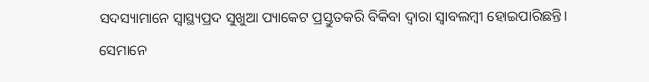ସଦସ୍ୟାମାନେ ସ୍ୱାସ୍ଥ୍ୟପ୍ରଦ ସୁଖୁଆ ପ୍ୟାକେଟ ପ୍ରସ୍ତୁତକରି ବିକିବା ଦ୍ୱାରା ସ୍ୱାବଲମ୍ବୀ ହୋଇପାରିଛନ୍ତି। ସେମାନେ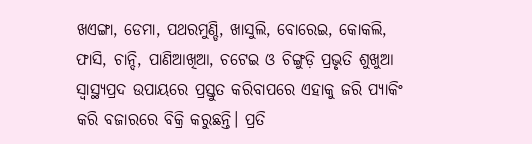ଖଏଙ୍ଗା, ଡେମା, ପଥରମୁଣ୍ଡି, ଖାସୁଲି, ବୋରେଇ, କୋକଲି, ଫାସି, ଚାନ୍ଦି, ପାଣିଆଖିଆ, ଚଟେଇ ଓ ଚିଙ୍ଗୁଡ଼ି ପ୍ରଭୃତି ଶୁଖୁଆ ସ୍ୱାସ୍ଥ୍ୟପ୍ରଦ ଉପାୟରେ ପ୍ରସ୍ତୁତ କରିବାପରେ ଏହାକୁ ଜରି ପ୍ୟାକିଂ କରି ବଜାରରେ ବିକ୍ରି କରୁଛନ୍ତି। ପ୍ରତି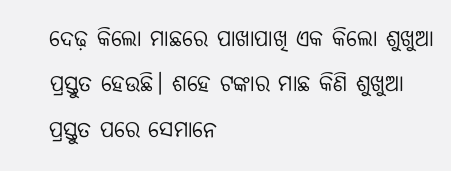ଦେଢ଼ କିଲୋ ମାଛରେ ପାଖାପାଖି ଏକ କିଲୋ ଶୁଖୁଆ ପ୍ରସ୍ତୁତ ହେଉଛି। ଶହେ ଟଙ୍କାର ମାଛ କିଣି ଶୁଖୁଆ ପ୍ରସ୍ତୁତ ପରେ ସେମାନେ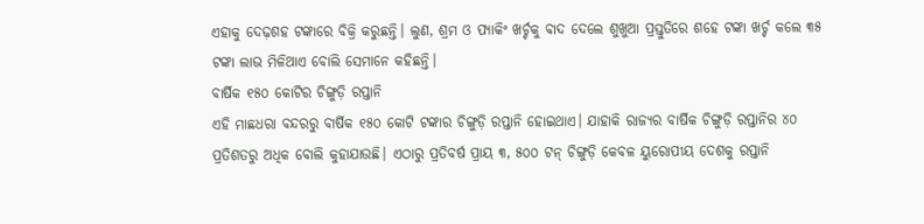ଏହାକୁ ଦେଢ଼ଶହ ଟଙ୍କାରେ ବିକ୍ରି କରୁଛନ୍ତି। ଲୁଣ, ଶ୍ରମ ଓ ପ୍ୟାକିଂ ଖର୍ଚ୍ଚକୁ ବାଦ ଦେଲେ ଶୁଖୁଆ ପ୍ରସ୍ତୁତିରେ ଶହେ ଟଙ୍କା ଖର୍ଚ୍ଚ କଲେ ୩୫ ଟଙ୍କା ଲାଭ ମିଳିଥାଏ ବୋଲି ସେମାନେ କହିଛନ୍ତି।
ବାର୍ଷିକ ୧୫୦ କୋଟିର ଚିଙ୍ଗୁଡ଼ି ରପ୍ତାନି
ଏହି ମାଛଧରା ବନ୍ଦରରୁ ବାର୍ଷିକ ୧୫୦ କୋଟି ଟଙ୍କାର ଚିଙ୍ଗୁଡ଼ି ରପ୍ତାନି ହୋଇଥାଏ। ଯାହାକି ରାଜ୍ୟର ବାର୍ଷିକ ଚିଙ୍ଗୁଡ଼ି ରପ୍ତାନିର ୪୦ ପ୍ରତିଶତରୁ ଅଧିକ ବୋଲି କୁହାଯାଉଛି। ଏଠାରୁ ପ୍ରତିବର୍ଷ ପ୍ରାୟ ୩, ୫୦୦ ଟନ୍ ଚିଙ୍ଗୁଡ଼ି କେବଳ ୟୁରୋପୀୟ ଦେଶକୁ ରପ୍ତାନି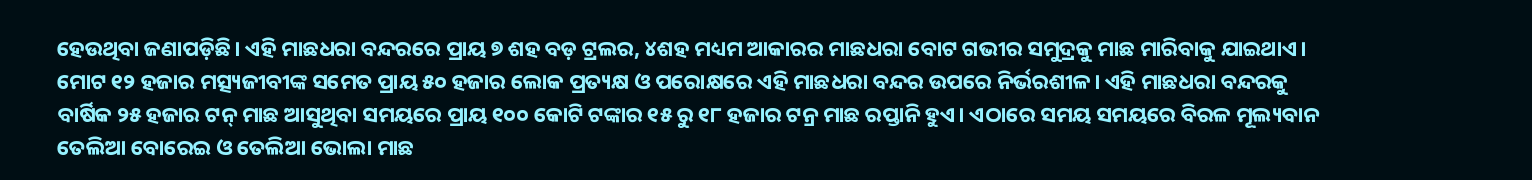ହେଉଥିବା ଜଣାପଡ଼ିଛି। ଏହି ମାଛଧରା ବନ୍ଦରରେ ପ୍ରାୟ ୭ ଶହ ବଡ଼ ଟ୍ରଲର, ୪ଶହ ମଧ୍ୟମ ଆକାରର ମାଛଧରା ବୋଟ ଗଭୀର ସମୁଦ୍ରକୁ ମାଛ ମାରିବାକୁ ଯାଇଥାଏ। ମୋଟ ୧୨ ହଜାର ମତ୍ସ୍ୟଜୀବୀଙ୍କ ସମେତ ପ୍ରାୟ ୫୦ ହଜାର ଲୋକ ପ୍ରତ୍ୟକ୍ଷ ଓ ପରୋକ୍ଷରେ ଏହି ମାଛଧରା ବନ୍ଦର ଉପରେ ନିର୍ଭରଶୀଳ। ଏହି ମାଛଧରା ବନ୍ଦରକୁ ବାର୍ଷିକ ୨୫ ହଜାର ଟନ୍ ମାଛ ଆସୁଥିବା ସମୟରେ ପ୍ରାୟ ୧୦୦ କୋଟି ଟଙ୍କାର ୧୫ ରୁ ୧୮ ହଜାର ଟନ୍ର ମାଛ ରପ୍ତାନି ହୁଏ। ଏଠାରେ ସମୟ ସମୟରେ ବିରଳ ମୂଲ୍ୟବାନ ତେଲିଆ ବୋରେଇ ଓ ତେଲିଆ ଭୋଲା ମାଛ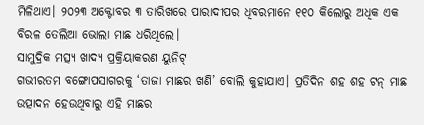ମିଳିଥାଏ। ୨୦୨୩ ଅକ୍ଟୋବର ୩ ତାରିଖରେ ପାରାଦୀପର ଧିବରମାନେ ୧୧୦ କିଲୋରୁ ଅଧିକ ଏକ ବିରଳ ତେଲିଆ ଭୋଲା ମାଛ ଧରିଥିଲେ।
ସାମୁଦ୍ରିକ ମତ୍ସ୍ୟ ଖାଦ୍ୟ ପ୍ରକ୍ରିୟାକରଣ ୟୁନିଟ୍
ଗଭୀରତମ ବଙ୍ଗୋପସାଗରକୁ ‘ତାଜା ମାଛର ଖଣି’ ବୋଲି କୁହାଯାଏ। ପ୍ରତିଦିନ ଶହ ଶହ ଟନ୍ ମାଛ ଉତ୍ପାଦନ ହେଉଥିବାରୁ ଏହି ମାଛର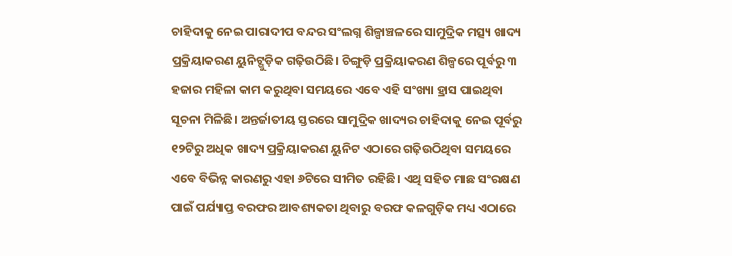ଚାହିଦାକୁ ନେଇ ପାରାଦୀପ ବନ୍ଦର ସଂଲଗ୍ନ ଶିଳ୍ପାଞ୍ଚଳରେ ସାମୁଦ୍ରିକ ମତ୍ସ୍ୟ ଖାଦ୍ୟ ପ୍ରକ୍ରିୟାକରଣ ୟୁନିଟ୍ଗୁଡ଼ିକ ଗଢ଼ିଉଠିଛି। ଚିଙ୍ଗୁଡ଼ି ପ୍ରକ୍ରିୟାକରଣ ଶିଳ୍ପରେ ପୂର୍ବରୁ ୩ ହଜାର ମହିଳା କାମ କରୁଥିବା ସମୟରେ ଏବେ ଏହି ସଂଖ୍ୟା ହ୍ରାସ ପାଇଥିବା ସୂଚନା ମିଳିଛି। ଅନ୍ତର୍ଜାତୀୟ ସ୍ତରରେ ସାମୁଦ୍ରିକ ଖାଦ୍ୟର ଚାହିଦାକୁ ନେଇ ପୂର୍ବରୁ ୧୨ଟିରୁ ଅଧିକ ଖାଦ୍ୟ ପ୍ରକ୍ରିୟାକରଣ ୟୁନିଟ ଏଠାରେ ଗଢ଼ିଉଠିଥିବା ସମୟରେ ଏବେ ବିଭିନ୍ନ କାରଣରୁ ଏହା ୬ଟିରେ ସୀମିତ ରହିଛି। ଏଥି ସହିତ ମାଛ ସଂରକ୍ଷଣ ପାଇଁ ପର୍ଯ୍ୟାପ୍ତ ବରଫର ଆବଶ୍ୟକତା ଥିବାରୁ ବରଫ କଳଗୁଡ଼ିକ ମଧ୍ୟ ଏଠାରେ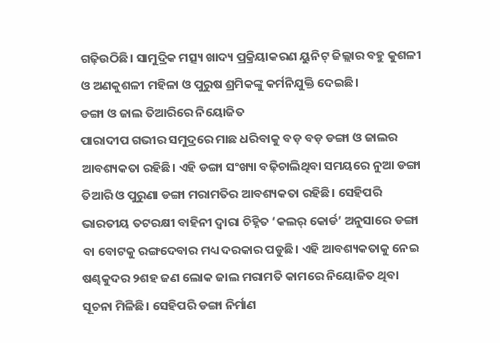ଗଢ଼ିଉଠିଛି। ସାମୁଦ୍ରିକ ମତ୍ସ୍ୟ ଖାଦ୍ୟ ପ୍ରକ୍ରିୟାକରଣ ୟୁନିଟ୍ ଜିଲ୍ଲାର ବହୁ କୁଶଳୀ ଓ ଅଣକୁଶଳୀ ମହିଳା ଓ ପୁରୁଷ ଶ୍ରମିକଙ୍କୁ କର୍ମନିଯୁକ୍ତି ଦେଇଛି।
ଡଙ୍ଗା ଓ ଜାଲ ତିଆରିରେ ନିୟୋଜିତ
ପାରାଦୀପ ଗଭୀର ସମୁଦ୍ରରେ ମାଛ ଧରିବାକୁ ବଡ଼ ବଡ଼ ଡଙ୍ଗା ଓ ଜାଲର ଆବଶ୍ୟକତା ରହିଛି। ଏହି ଡଙ୍ଗା ସଂଖ୍ୟା ବଢ଼ିଚାଲିଥିବା ସମୟରେ ନୁଆ ଡଙ୍ଗା ତିଆରି ଓ ପୁରୁଣା ଡଙ୍ଗା ମରାମତିର ଆବଶ୍ୟକତା ରହିଛି। ସେହିପରି ଭାରତୀୟ ତଟରକ୍ଷୀ ବାହିନୀ ଦ୍ୱାରା ଚିହ୍ନିତ ‘କଲର୍ କୋର୍ଡ’ ଅନୁସାରେ ଡଙ୍ଗା ବା ବୋଟକୁ ରଙ୍ଗଦେବାର ମଧ୍ୟ ଦରକାର ପଡୁଛି। ଏହି ଆବଶ୍ୟକତାକୁ ନେଇ ଷଣ୍ଢକୁଦର ୨ଶହ ଜଣ ଲୋକ ଜାଲ ମରାମତି କାମରେ ନିୟୋଜିତ ଥିବା ସୂଚନା ମିଳିଛି। ସେହିପରି ଡଙ୍ଗା ନିର୍ମାଣ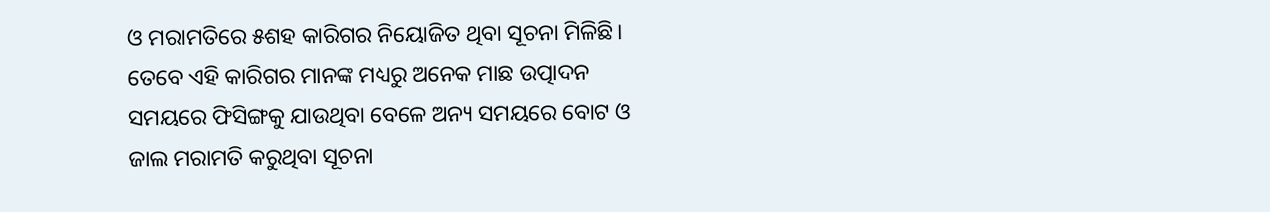ଓ ମରାମତିରେ ୫ଶହ କାରିଗର ନିୟୋଜିତ ଥିବା ସୂଚନା ମିଳିଛି। ତେବେ ଏହି କାରିଗର ମାନଙ୍କ ମଧ୍ୟରୁ ଅନେକ ମାଛ ଉତ୍ପାଦନ ସମୟରେ ଫିସିଙ୍ଗକୁ ଯାଉଥିବା ବେଳେ ଅନ୍ୟ ସମୟରେ ବୋଟ ଓ ଜାଲ ମରାମତି କରୁଥିବା ସୂଚନା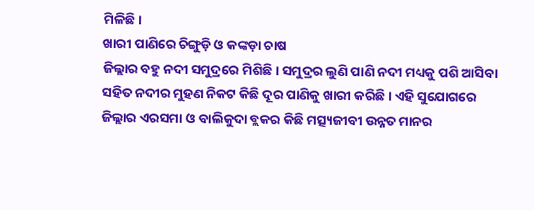ମିଳିଛି।
ଖାରୀ ପାଣିରେ ଚିଙ୍ଗୁଡ଼ି ଓ କଙ୍କଡ଼ା ଚାଷ
ଜିଲ୍ଲାର ବହୁ ନଦୀ ସମୁଦ୍ରରେ ମିଶିଛି। ସମୁଦ୍ରର ଲୁଣି ପାଣି ନଦୀ ମଧ୍ୟକୁ ପଶି ଆସିବା ସହିତ ନଦୀର ମୁହଣ ନିକଟ କିଛି ଦୂର ପାଣିକୁ ଖାରୀ କରିଛି। ଏହି ସୁଯୋଗରେ ଜିଲ୍ଲାର ଏରସମା ଓ ବାଲିକୁଦା ବ୍ଲକର କିଛି ମତ୍ସ୍ୟଜୀବୀ ଉନ୍ନତ ମାନର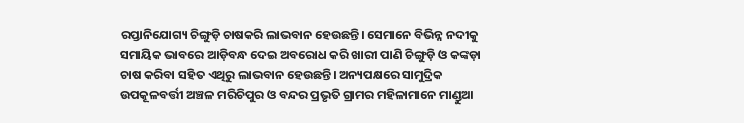ରପ୍ତାନିଯୋଗ୍ୟ ଚିଙ୍ଗୁଡ଼ି ଚାଷକରି ଲାଭବାନ ହେଉଛନ୍ତି। ସେମାନେ ବିଭିନ୍ନ ନଦୀକୁ ସମାୟିକ ଭାବରେ ଆଡ଼ିବନ୍ଧ ଦେଇ ଅବରୋଧ କରି ଖାରୀ ପାଣି ଚିଙ୍ଗୁଡ଼ି ଓ କଙ୍କଡ଼ା ଚାଷ କରିବା ସହିତ ଏଥିରୁ ଲାଭବାନ ହେଉଛନ୍ତି। ଅନ୍ୟପକ୍ଷରେ ସାମୁଦ୍ରିକ ଉପକୂଳବର୍ତ୍ତୀ ଅଞ୍ଚଳ ମରିଚିପୁର ଓ ବନ୍ଦର ପ୍ରଭୃତି ଗ୍ରାମର ମହିଳାମାନେ ମାଣ୍ଡୁଆ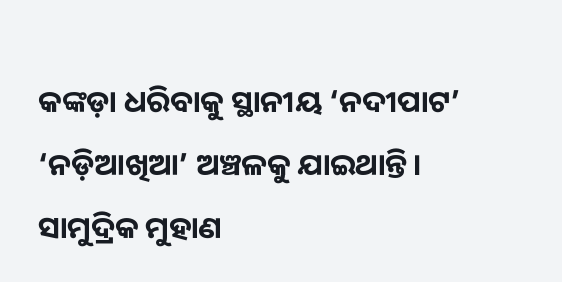କଙ୍କଡ଼ା ଧରିବାକୁ ସ୍ଥାନୀୟ ‘ନଦୀପାଟ’ ‘ନଡ଼ିଆଖିଆ’ ଅଞ୍ଚଳକୁ ଯାଇଥାନ୍ତି। ସାମୁଦ୍ରିକ ମୁହାଣ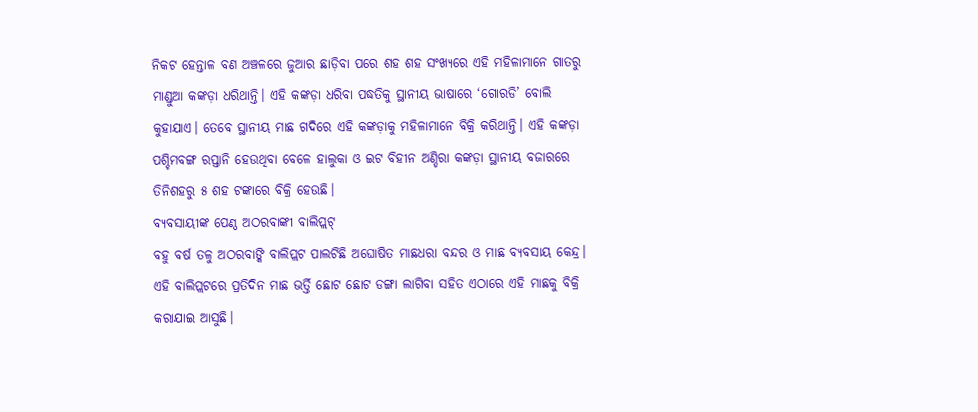ନିକଟ ହେନ୍ତାଳ ବଣ ଅଞ୍ଚଳରେ ଜୁଆର ଛାଡ଼ିବା ପରେ ଶହ ଶହ ସଂଖ୍ୟରେ ଏହି ମହିଳାମାନେ ଗାତରୁ ମାଣ୍ଡୁଆ କଙ୍କଡ଼ା ଧରିଥାନ୍ତି। ଏହି କଙ୍କଡ଼ା ଧରିବା ପଦ୍ଧତିକୁ ସ୍ଥାନୀୟ ଭାଷାରେ ‘ଗୋରଡି’ ବୋଲି କୁହାଯାଏ। ତେବେ ସ୍ଥାନୀୟ ମାଛ ଗଦିରେ ଏହି କଙ୍କଡ଼ାକୁ ମହିଳାମାନେ ବିକ୍ରି କରିଥାନ୍ତି। ଏହି କଙ୍କଡ଼ା ପଶ୍ଚିମବଙ୍ଗ ରପ୍ତାନି ହେଉଥିବା ବେଳେ ହାଲୁକା ଓ ଇଟ ବିହୀନ ଅଣ୍ଡିରା କଙ୍କଡ଼ା ସ୍ଥାନୀୟ ବଜାରରେ ତିନିଶହରୁ ୫ ଶହ ଟଙ୍କାରେ ବିକ୍ରି ହେଉଛି।
ବ୍ୟବସାୟୀଙ୍କ ପେଣ୍ଠ ଅଠରବାଙ୍କୀ ବାଲିପ୍ଲଟ୍
ବହୁ ବର୍ଷ ତଳୁ ଅଠରବାଙ୍କି ବାଲିପ୍ଲଟ ପାଲଟିଛି ଅଘୋଷିତ ମାଛଧରା ବନ୍ଦର ଓ ମାଛ ବ୍ୟବସାୟ କେନ୍ଦ୍ର। ଏହି ବାଲିପ୍ଲଟରେ ପ୍ରତିଦିନ ମାଛ ଭର୍ତ୍ତି ଛୋଟ ଛୋଟ ଡଙ୍ଗା ଲାଗିବା ସହିତ ଏଠାରେ ଏହି ମାଛକୁ ବିକ୍ରି କରାଯାଇ ଆସୁଛି।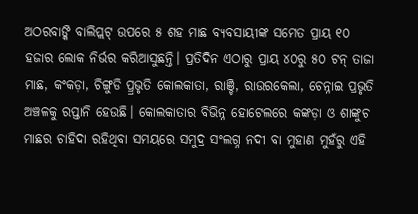ଅଠରବାଙ୍କି ବାଲିପ୍ଲଟ୍ ଉପରେ ୫ ଶହ ମାଛ ବ୍ୟବସାୟୀଙ୍କ ସମେତ ପ୍ରାୟ ୧୦ ହଜାର ଲୋକ ନିର୍ଭର କରିଆସୁଛନ୍ତି। ପ୍ରତିଦିନ ଏଠାରୁ ପ୍ରାୟ ୪୦ରୁ ୫୦ ଟନ୍ ତାଜା ମାଛ, କଂକଡ଼ା, ଚିଙ୍ଗୁଡି ପ୍ର୍ରଭୃତି କୋଲକାତା, ରାଞ୍ଚି, ରାଉରକେଲା, ଚେନ୍ନାଇ ପ୍ରଭୃତି ଅଞ୍ଚଳକୁ ରପ୍ତାନି ହେଉଛି। କୋଲକାତାର ବିଭିନ୍ନ ହୋଟେଲରେ କଙ୍କଡ଼ା ଓ ଶାଙ୍କୁଚ ମାଛର ଚାହିଦା ରହିଥିବା ସମୟରେ ସମୁଦ୍ର ସଂଲଗ୍ନ ନଦୀ ବା ମୁହାଣ ମୁହଁରୁ ଏହି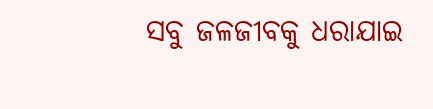ସବୁ ଜଳଜୀବକୁ ଧରାଯାଇ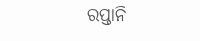ରପ୍ତାନି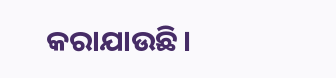କରାଯାଉଛି।